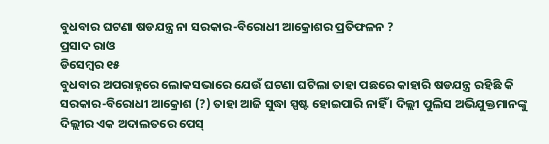ବୁଧବାର ଘଟଣା ଷଡଯନ୍ତ୍ର ନା ସରକାର-ବିରୋଧୀ ଆକ୍ରୋଶର ପ୍ରତିଫଳନ ?
ପ୍ରସାଦ ରାଓ
ଡିସେମ୍ବର ୧୫
ବୁଧବାର ଅପରାହ୍ନରେ ଲୋକସଭାରେ ଯେଉଁ ଘଟଣା ଘଟିଲା ତାହା ପଛରେ କାହାରି ଷଡଯନ୍ତ୍ର ରହିଛି କି ସରକାର-ବିରୋଧୀ ଆକ୍ରୋଶ (?) ତାହା ଆଜି ସୁଦ୍ଧା ସ୍ପଷ୍ଟ ହୋଇପାରି ନାହିଁ । ଦିଲ୍ଲୀ ପୁଲିସ ଅଭିଯୁକ୍ତମାନଙ୍କୁ ଦିଲ୍ଲୀର ଏକ ଅଦାଲତରେ ପେସ୍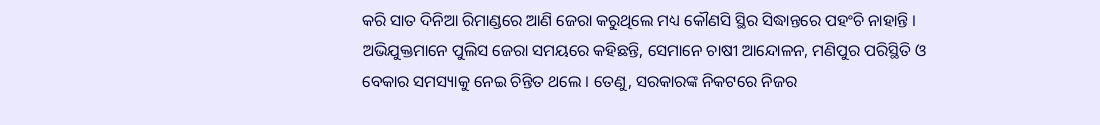କରି ସାତ ଦିନିଆ ରିମାଣ୍ଡରେ ଆଣି ଜେରା କରୁଥିଲେ ମଧ୍ୟ କୌଣସି ସ୍ଥିର ସିଦ୍ଧାନ୍ତରେ ପହଂଚି ନାହାନ୍ତି । ଅଭିଯୁକ୍ତମାନେ ପୁଲିସ ଜେରା ସମୟରେ କହିଛନ୍ତି, ସେମାନେ ଚାଷୀ ଆନ୍ଦୋଳନ, ମଣିପୁର ପରିସ୍ଥିତି ଓ ବେକାର ସମସ୍ୟାକୁ ନେଇ ଚିନ୍ତିତ ଥଲେ । ତେଣୁ, ସରକାରଙ୍କ ନିକଟରେ ନିଜର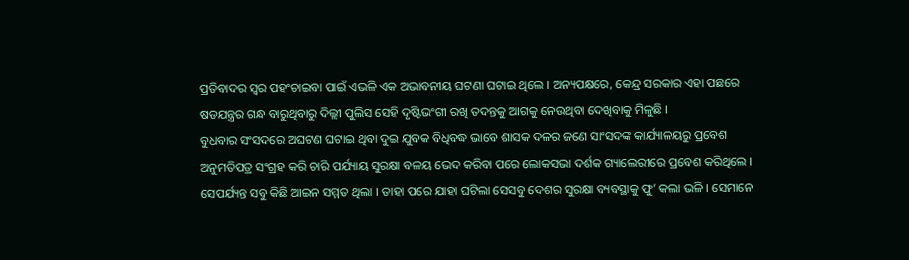ପ୍ରତିବାଦର ସ୍ୱର ପହଂଚାଇବା ପାଇଁ ଏଭଳି ଏକ ଅଭାବନୀୟ ଘଟଣା ଘଟାଇ ଥିଲେ । ଅନ୍ୟପକ୍ଷରେ, କେନ୍ଦ୍ର ସରକାର ଏହା ପଛରେ ଷଡଯନ୍ତ୍ରର ଗନ୍ଧ ବାରୁଥିବାରୁ ଦିଲ୍ଲୀ ପୁଲିସ ସେହି ଦୃଷ୍ଟିଭଂଗୀ ରଖି ତଦନ୍ତକୁ ଆଗକୁ ନେଉଥିବା ଦେଖିବାକୁ ମିଳୁଛି ।
ବୁଧବାର ସଂସଦରେ ଅଘଟଣ ଘଟାଇ ଥିବା ଦୁଇ ଯୁବକ ବିଧିବଦ୍ଧ ଭାବେ ଶାସକ ଦଳର ଜଣେ ସାଂସଦଙ୍କ କାର୍ଯ୍ୟାଳୟରୁ ପ୍ରବେଶ ଅନୁମତିପତ୍ର ସଂଗ୍ରହ କରି ଚାରି ପର୍ଯ୍ୟାୟ ସୁରକ୍ଷା ବଳୟ ଭେଦ କରିବା ପରେ ଲୋକସଭା ଦର୍ଶକ ଗ୍ୟାଲେରୀରେ ପ୍ରବେଶ କରିଥିଲେ । ସେପର୍ଯ୍ୟନ୍ତ ସବୁ କିଛି ଆଇନ ସମ୍ମତ ଥିଲା । ତାହା ପରେ ଯାହା ଘଟିଲା ସେସବୁ ଦେଶର ସୁରକ୍ଷା ବ୍ୟବସ୍ଥାକୁ ଫୁ’ କଲା ଭଳି । ସେମାନେ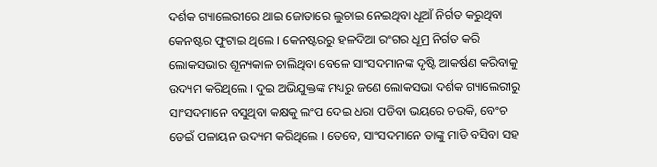ଦର୍ଶକ ଗ୍ୟାଲେରୀରେ ଥାଇ ଜୋତାରେ ଲୁଚାଇ ନେଇଥିବା ଧୂଆଁ ନିର୍ଗତ କରୁଥିବା କେନଷ୍ଟର ଫୁଟାଇ ଥିଲେ । କେନଷ୍ଟରରୁ ହଳଦିଆ ରଂଗର ଧୂମ୍ର ନିର୍ଗତ କରି ଲୋକସଭାର ଶୂନ୍ୟକାଳ ଚାଲିଥିବା ବେଳେ ସାଂସଦମାନଙ୍କ ଦୃଷ୍ଟି ଆକର୍ଷଣ କରିବାକୁ ଉଦ୍ୟମ କରିଥିଲେ । ଦୁଇ ଅଭିଯୁକ୍ତଙ୍କ ମଧ୍ୟରୁ ଜଣେ ଲୋକସଭା ଦର୍ଶକ ଗ୍ୟାଲେରୀରୁ ସାଂସଦମାନେ ବସୁଥିବା କକ୍ଷକୁ ଲଂପ ଦେଇ ଧରା ପଡିବା ଭୟରେ ଚଉକି, ବେଂଚ ଡେଇଁ ପଳାୟନ ଉଦ୍ୟମ କରିଥିଲେ । ତେବେ, ସାଂସଦମାନେ ତାଙ୍କୁ ମାଡି ବସିବା ସହ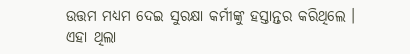ଉତ୍ତମ ମଧ୍ୟମ ଦେଇ ସୁରକ୍ଷା କର୍ମୀଙ୍କୁ ହସ୍ତାନ୍ତର କରିଥିଲେ ।
ଏହା ଥିଲା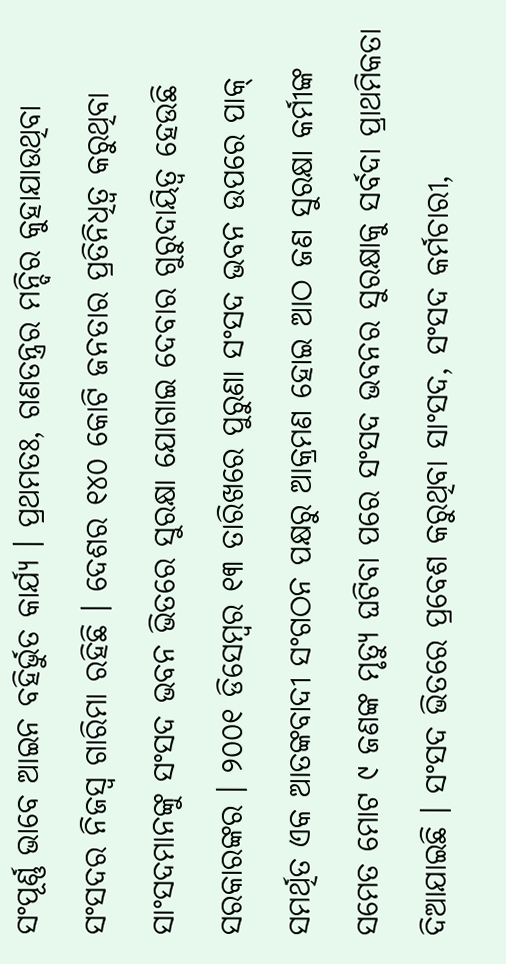ସଂପୂର୍ଣ୍ଣ ଭାବେ ଆଇନ ବହିର୍ଭୁତ କାର୍ଯ୍ୟ । ପ୍ରଥମତଃ, ଗଣତନ୍ତ୍ରର ମନ୍ଦିର କୁହାଯାଉଥିବା ସଂସଦର ନିଜସ୍ୱ ଗାରିମା ରହିଛି । ଦେଶର ୧୪୦ କୋଟି ଜନତାର ପ୍ରତିନିଧିତ୍ୱ କରୁଥିବା ସାଂସଦମାନଙ୍କୁ ସଂସଦ ଭବନ ଭିତରେ ସୁରକ୍ଷା ଯୋଗାଇ ଦେବାର ଗୁରୁଦାୟିତ୍ୱ ହେଉଛି ସରକାରଙ୍କର । ୨୦୦୧ ଡିସେମ୍ବର ୧୩ ତାରିଖରେ ପୁରୁଣା ସଂସଦ ଭବନ ଉପରେ ପାକ୍ ସମର୍ଥିତ ଏକ ଆତଙ୍କବାଦୀ ସଂଗଠନ ପକ୍ଷରୁ ଆକ୍ରମଣ ହୋଇ ଆଠ ଜଣ ସୁରକ୍ଷା କର୍ମୀଙ୍କ ସମେତ ମୋଟ ୯ ଜଣଙ୍କ ମୃତ୍ୟୁ ଘଟିବା ପରେ ସଂସଦ ଭବନର ସୁରକ୍ଷାକୁ ସର୍ବଦା ପ୍ରାଥମିକତା ଦିଆଯାଇଛି । ସଂସଦ ଭିତରେ ପ୍ରବେଶ କରୁଥିବା ସାଂସଦ, ସଂସଦ କର୍ମଚାରୀ,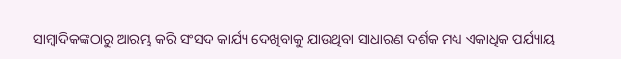ସାମ୍ବାଦିକଙ୍କଠାରୁ ଆରମ୍ଭ କରି ସଂସଦ କାର୍ଯ୍ୟ ଦେଖିବାକୁ ଯାଉଥିବା ସାଧାରଣ ଦର୍ଶକ ମଧ୍ୟ ଏକାଧିକ ପର୍ଯ୍ୟାୟ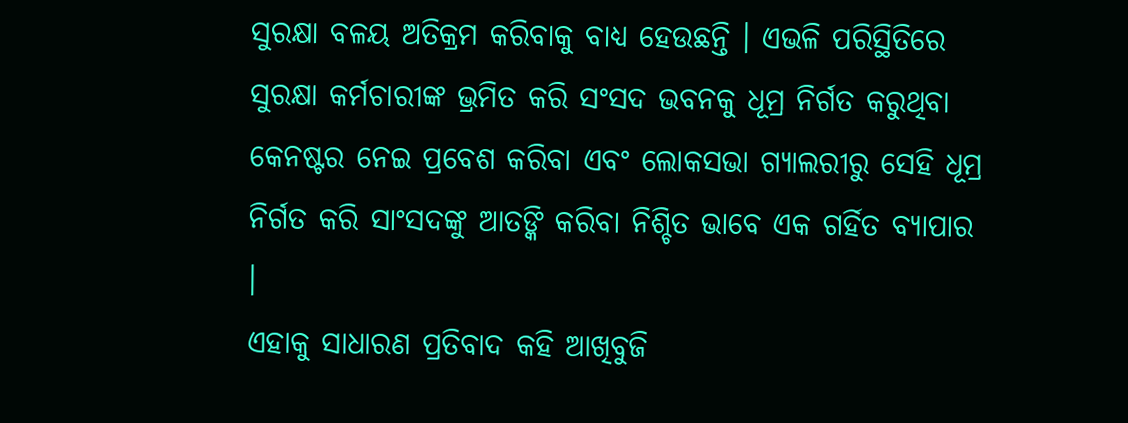ସୁରକ୍ଷା ବଳୟ ଅତିକ୍ରମ କରିବାକୁ ବାଧ୍ୟ ହେଉଛନ୍ତି । ଏଭଳି ପରିସ୍ଥିତିରେ ସୁରକ୍ଷା କର୍ମଚାରୀଙ୍କ ଭ୍ରମିତ କରି ସଂସଦ ଭବନକୁ ଧୂମ୍ର ନିର୍ଗତ କରୁଥିବା କେନଷ୍ଟର ନେଇ ପ୍ରବେଶ କରିବା ଏବଂ ଲୋକସଭା ଗ୍ୟାଲରୀରୁ ସେହି ଧୂମ୍ର ନିର୍ଗତ କରି ସାଂସଦଙ୍କୁ ଆତଙ୍କି କରିବା ନିଶ୍ଚିତ ଭାବେ ଏକ ଗର୍ହିତ ବ୍ୟାପାର ।
ଏହାକୁ ସାଧାରଣ ପ୍ରତିବାଦ କହି ଆଖିବୁଜି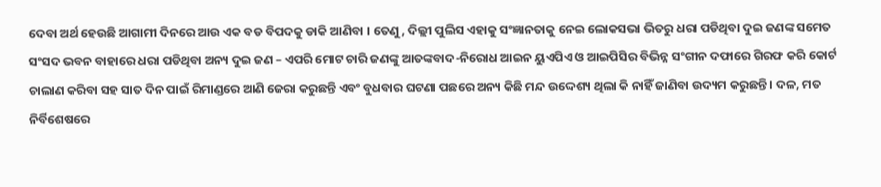ଦେବା ଅର୍ଥ ହେଉଛି ଆଗାମୀ ଦିନରେ ଆଉ ଏକ ବଡ ବିପଦକୁ ଡାକି ଆଣିବା । ତେଣୁ, ଦିଲ୍ଲୀ ପୁଲିସ ଏହାକୁ ସଂଜ୍ଞାନତାକୁ ନେଇ ଲୋକସଭା ଭିତରୁ ଧରା ପଡିଥିବା ଦୁଇ ଜଣଙ୍କ ସମେତ ସଂସଦ ଭବନ ବାହାରେ ଧରା ପଡିଥିବା ଅନ୍ୟ ଦୁଇ ଜଣ – ଏପରି ମୋଟ ଚାରି ଜଣଙ୍କୁ ଆତଙ୍କବାଦ-ନିରୋଧ ଆଇନ ୟୁଏପିଏ ଓ ଆଇପିସିର ବିଭିନ୍ନ ସଂଗୀନ ଦଫାରେ ଗିରଫ କରି କୋର୍ଟ ଚାଲାଣ କରିବା ସହ ସାତ ଦିନ ପାଇଁ ରିମାଣ୍ଡରେ ଆଣି ଜେରା କରୁଛନ୍ତି ଏବଂ ବୁଧବାର ଘଟଣା ପଛରେ ଅନ୍ୟ କିଛି ମନ୍ଦ ଉଦ୍ଦେଶ୍ୟ ଥିଲା କି ନାହିଁ ଜାଣିବା ଉଦ୍ୟମ କରୁଛନ୍ତି । ଦଳ, ମତ ନିର୍ବିଶେଷରେ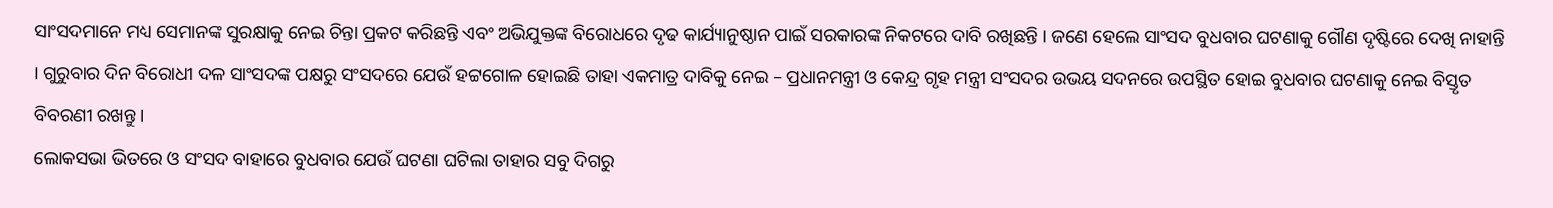ସାଂସଦମାନେ ମଧ୍ୟ ସେମାନଙ୍କ ସୁରକ୍ଷାକୁ ନେଇ ଚିନ୍ତା ପ୍ରକଟ କରିଛନ୍ତି ଏବଂ ଅଭିଯୁକ୍ତଙ୍କ ବିରୋଧରେ ଦୃଢ କାର୍ଯ୍ୟାନୁଷ୍ଠାନ ପାଇଁ ସରକାରଙ୍କ ନିକଟରେ ଦାବି ରଖିଛନ୍ତି । ଜଣେ ହେଲେ ସାଂସଦ ବୁଧବାର ଘଟଣାକୁ ଗୌଣ ଦୃଷ୍ଟିରେ ଦେଖି ନାହାନ୍ତି । ଗୁରୁବାର ଦିନ ବିରୋଧୀ ଦଳ ସାଂସଦଙ୍କ ପକ୍ଷରୁ ସଂସଦରେ ଯେଉଁ ହଟ୍ଟଗୋଳ ହୋଇଛି ତାହା ଏକମାତ୍ର ଦାବିକୁ ନେଇ – ପ୍ରଧାନମନ୍ତ୍ରୀ ଓ କେନ୍ଦ୍ର ଗୃହ ମନ୍ତ୍ରୀ ସଂସଦର ଉଭୟ ସଦନରେ ଉପସ୍ଥିତ ହୋଇ ବୁଧବାର ଘଟଣାକୁ ନେଇ ବିସ୍ତୃତ ବିବରଣୀ ରଖନ୍ତୁ ।
ଲୋକସଭା ଭିତରେ ଓ ସଂସଦ ବାହାରେ ବୁଧବାର ଯେଉଁ ଘଟଣା ଘଟିଲା ତାହାର ସବୁ ଦିଗରୁ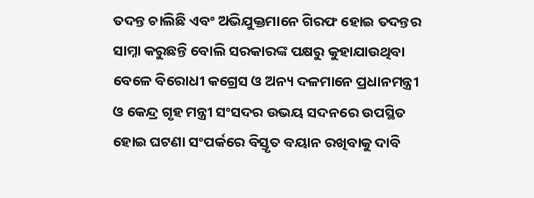ତଦନ୍ତ ଚାଲିଛି ଏବଂ ଅଭିଯୁକ୍ତମାନେ ଗିରଫ ହୋଇ ତଦନ୍ତର ସାମ୍ନା କରୁଛନ୍ତି ବୋଲି ସରକାରଙ୍କ ପକ୍ଷରୁ କୁହାଯାଉଥିବା ବେଳେ ବିରୋଧୀ କଗ୍ରେସ ଓ ଅନ୍ୟ ଦଳମାନେ ପ୍ରଧାନମନ୍ତ୍ରୀ ଓ କେନ୍ଦ୍ର ଗୃହ ମନ୍ତ୍ରୀ ସଂସଦର ଉଭୟ ସଦନରେ ଉପସ୍ଥିତ ହୋଇ ଘଟଣା ସଂପର୍କରେ ବିସ୍ତୃତ ବୟାନ ରଖିବାକୁ ଦାବି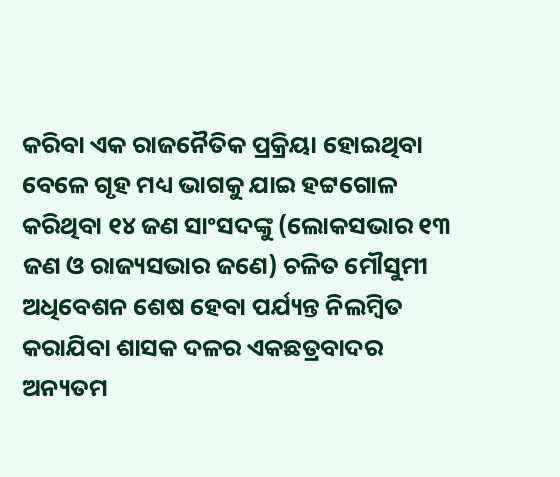କରିବା ଏକ ରାଜନୈତିକ ପ୍ରକ୍ରିୟା ହୋଇଥିବା ବେଳେ ଗୃହ ମଧ୍ୟ ଭାଗକୁ ଯାଇ ହଟ୍ଟଗୋଳ କରିଥିବା ୧୪ ଜଣ ସାଂସଦଙ୍କୁ (ଲୋକସଭାର ୧୩ ଜଣ ଓ ରାଜ୍ୟସଭାର ଜଣେ) ଚଳିତ ମୌସୁମୀ ଅଧିବେଶନ ଶେଷ ହେବା ପର୍ଯ୍ୟନ୍ତ ନିଲମ୍ବିତ କରାଯିବା ଶାସକ ଦଳର ଏକଛତ୍ରବାଦର ଅନ୍ୟତମ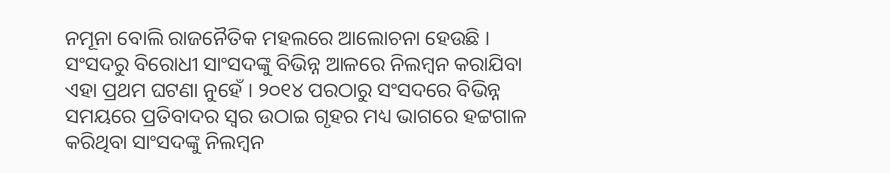ନମୂନା ବୋଲି ରାଜନୈତିକ ମହଲରେ ଆଲୋଚନା ହେଉଛି । ସଂସଦରୁ ବିରୋଧୀ ସାଂସଦଙ୍କୁ ବିଭିନ୍ନ ଆଳରେ ନିଲମ୍ବନ କରାଯିବା ଏହା ପ୍ରଥମ ଘଟଣା ନୁହେଁ । ୨୦୧୪ ପରଠାରୁ ସଂସଦରେ ବିଭିନ୍ନ ସମୟରେ ପ୍ରତିବାଦର ସ୍ୱର ଉଠାଇ ଗୃହର ମଧ୍ୟ ଭାଗରେ ହଟ୍ଟଗାଳ କରିଥିବା ସାଂସଦଙ୍କୁ ନିଲମ୍ବନ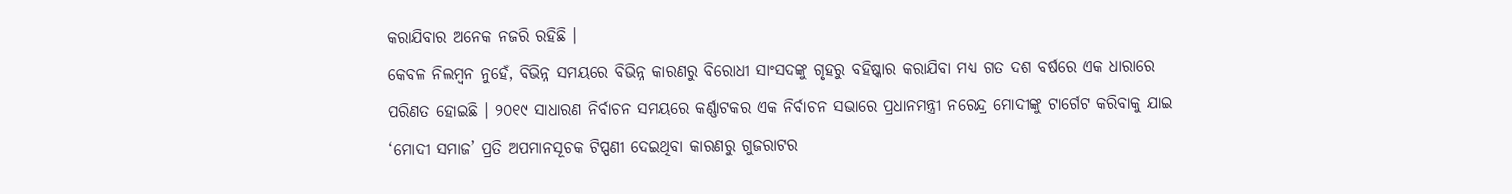କରାଯିବାର ଅନେକ ନଜରି ରହିଛି ।
କେବଳ ନିଲମ୍ବନ ନୁହେଁ, ବିଭିନ୍ନ ସମୟରେ ବିଭିନ୍ନ କାରଣରୁ ବିରୋଧୀ ସାଂସଦଙ୍କୁ ଗୃହରୁ ବହିଷ୍କାର କରାଯିବା ମଧ୍ୟ ଗତ ଦଶ ବର୍ଷରେ ଏକ ଧାରାରେ ପରିଣତ ହୋଇଛି । ୨୦୧୯ ସାଧାରଣ ନିର୍ବାଚନ ସମୟରେ କର୍ଣ୍ଣାଟକର ଏକ ନିର୍ବାଚନ ସଭାରେ ପ୍ରଧାନମନ୍ତ୍ରୀ ନରେନ୍ଦ୍ର ମୋଦୀଙ୍କୁ ଟାର୍ଗେଟ କରିବାକୁ ଯାଇ ‘ମୋଦୀ ସମାଜ’ ପ୍ରତି ଅପମାନସୂଚକ ଟିପ୍ପଣୀ ଦେଇଥିବା କାରଣରୁ ଗୁଜରାଟର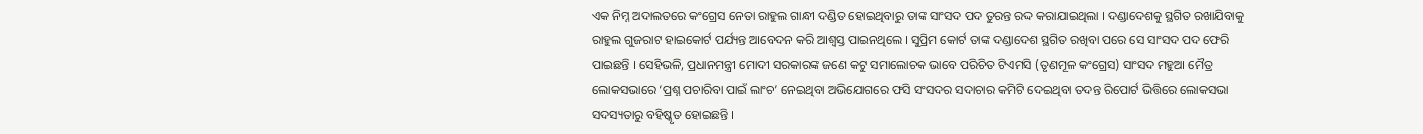ଏକ ନିମ୍ନ ଅଦାଲତରେ କଂଗ୍ରେସ ନେତା ରାହୁଲ ଗାନ୍ଧୀ ଦଣ୍ଡିତ ହୋଇଥିବାରୁ ତାଙ୍କ ସାଂସଦ ପଦ ତୁରନ୍ତ ରଦ୍ଦ କରାଯାଇଥିଲା । ଦଣ୍ଡାଦେଶକୁ ସ୍ଥଗିତ ରଖାଯିବାକୁ ରାହୁଲ ଗୁଜରାଟ ହାଇକୋର୍ଟ ପର୍ଯ୍ୟନ୍ତ ଆବେଦନ କରି ଆଶ୍ୱସ୍ତ ପାଇନଥିଲେ । ସୁପ୍ରିମ କୋର୍ଟ ତାଙ୍କ ଦଣ୍ଡାଦେଶ ସ୍ଥଗିତ ରଖିବା ପରେ ସେ ସାଂସଦ ପଦ ଫେରି ପାଇଛନ୍ତି । ସେହିଭଳି, ପ୍ରଧାନମନ୍ତ୍ରୀ ମୋଦୀ ସରକାରଙ୍କ ଜଣେ କଟୁ ସମାଲୋଚକ ଭାବେ ପରିଚିତ ଟିଏମସି (ତୃଣମୂଳ କଂଗ୍ରେସ) ସାଂସଦ ମହୁଆ ମୈତ୍ର ଲୋକସଭାରେ ‘ପ୍ରଶ୍ନ ପଚାରିବା ପାଇଁ ଲାଂଚ’ ନେଇଥିବା ଅଭିଯୋଗରେ ଫସି ସଂସଦର ସଦାଚାର କମିଟି ଦେଇଥିବା ତଦନ୍ତ ରିପୋର୍ଟ ଭିତ୍ତିରେ ଲୋକସଭା ସଦସ୍ୟତାରୁ ବହିଷ୍କୃତ ହୋଇଛନ୍ତି ।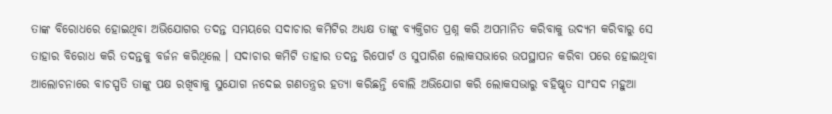ତାଙ୍କ ବିରୋଧରେ ହୋଇଥିବା ଅଭିଯୋଗର ତଦନ୍ତ ସମୟରେ ସଦାଚାର କମିଟିର ଅଧ୍ୟକ୍ଷ ତାଙ୍କୁ ବ୍ୟକ୍ତିଗତ ପ୍ରଶ୍ନ କରି ଅପମାନିତ କରିବାକୁ ଉଦ୍ୟମ କରିବାରୁ ସେ ତାହାର ବିରୋଧ କରି ତଦନ୍ତକୁ ବର୍ଜନ କରିଥିଲେ । ସଦାଚାର କମିଟି ତାହାର ତଦନ୍ତ ରିପୋର୍ଟ ଓ ସୁପାରିଶ ଲୋକସଭାରେ ଉପସ୍ଥାପନ କରିବା ପରେ ହୋଇଥିବା ଆଲୋଚନାରେ ବାଚସ୍ପତି ତାଙ୍କୁ ପକ୍ଷ ରଖିବାକୁ ସୁଯୋଗ ନଦେଇ ଗଣତନ୍ତ୍ରର ହତ୍ୟା କରିଛନ୍ତି ବୋଲି ଅଭିଯୋଗ କରି ଲୋକସଭାରୁ ବହିଷ୍କୃତ ସାଂସଦ ମହୁଆ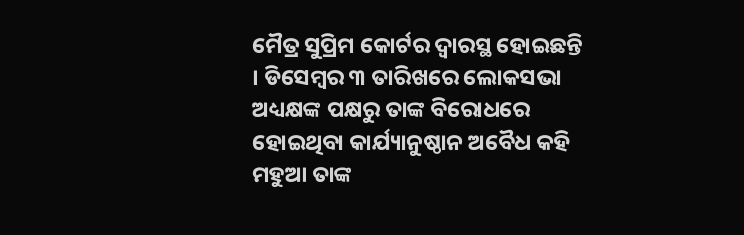ମୈତ୍ର ସୁପ୍ରିମ କୋର୍ଟର ଦ୍ୱାରସ୍ଥ ହୋଇଛନ୍ତି । ଡିସେମ୍ବର ୩ ତାରିଖରେ ଲୋକସଭା ଅଧ୍ୟକ୍ଷଙ୍କ ପକ୍ଷରୁ ତାଙ୍କ ବିରୋଧରେ ହୋଇଥିବା କାର୍ଯ୍ୟାନୁଷ୍ଠାନ ଅବୈଧ କହି ମହୁଆ ତାଙ୍କ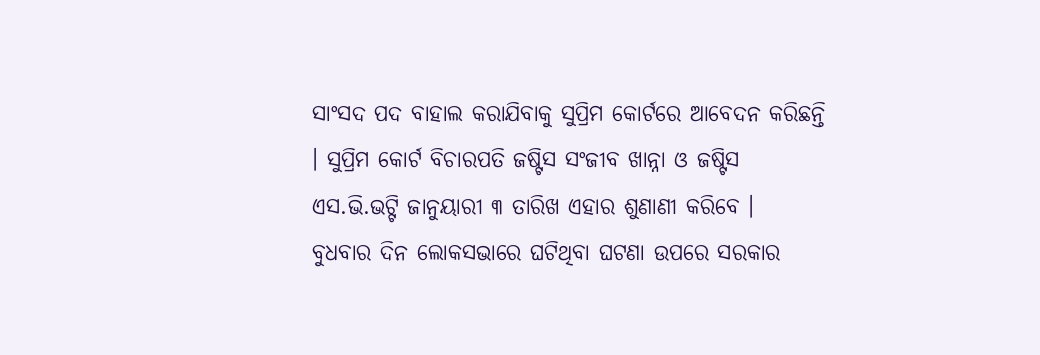ସାଂସଦ ପଦ ବାହାଲ କରାଯିବାକୁ ସୁପ୍ରିମ କୋର୍ଟରେ ଆବେଦନ କରିଛନ୍ତି । ସୁପ୍ରିମ କୋର୍ଟ ବିଚାରପତି ଜଷ୍ଟିସ ସଂଜୀବ ଖାନ୍ନା ଓ ଜଷ୍ଟିସ ଏସ.ଭି.ଭଟ୍ଟି ଜାନୁୟାରୀ ୩ ତାରିଖ ଏହାର ଶୁଣାଣୀ କରିବେ ।
ବୁଧବାର ଦିନ ଲୋକସଭାରେ ଘଟିଥିବା ଘଟଣା ଉପରେ ସରକାର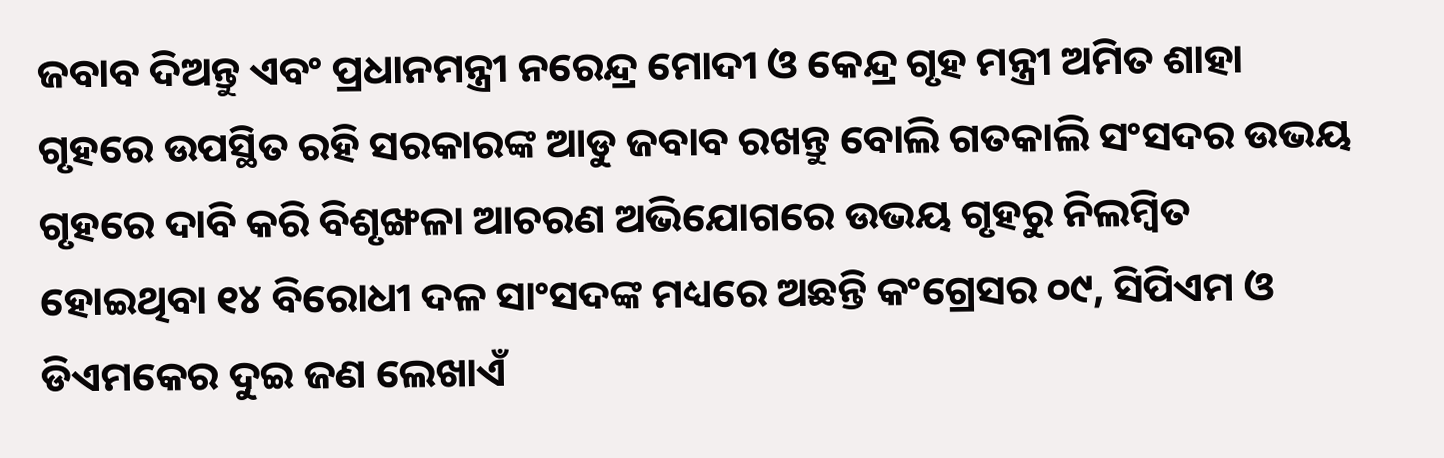ଜବାବ ଦିଅନ୍ତୁ ଏବଂ ପ୍ରଧାନମନ୍ତ୍ରୀ ନରେନ୍ଦ୍ର ମୋଦୀ ଓ କେନ୍ଦ୍ର ଗୃହ ମନ୍ତ୍ରୀ ଅମିତ ଶାହା ଗୃହରେ ଉପସ୍ଥିତ ରହି ସରକାରଙ୍କ ଆଡୁ ଜବାବ ରଖନ୍ତୁ ବୋଲି ଗତକାଲି ସଂସଦର ଉଭୟ ଗୃହରେ ଦାବି କରି ବିଶୃଙ୍ଖଳା ଆଚରଣ ଅଭିଯୋଗରେ ଉଭୟ ଗୃହରୁ ନିଲମ୍ବିତ ହୋଇଥିବା ୧୪ ବିରୋଧୀ ଦଳ ସାଂସଦଙ୍କ ମଧ୍ୟରେ ଅଛନ୍ତି କଂଗ୍ରେସର ୦୯, ସିପିଏମ ଓ ଡିଏମକେର ଦୁଇ ଜଣ ଲେଖାଏଁ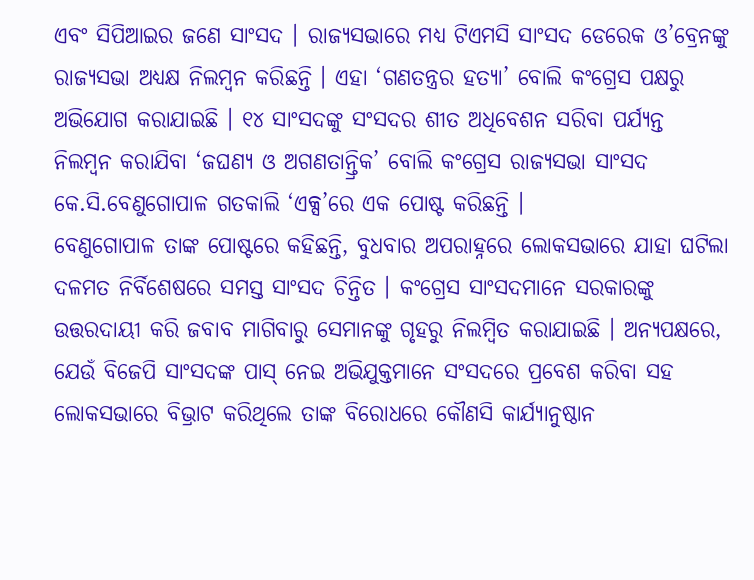ଏବଂ ସିପିଆଇର ଜଣେ ସାଂସଦ । ରାଜ୍ୟସଭାରେ ମଧ୍ୟ ଟିଏମସି ସାଂସଦ ଡେରେକ ଓ’ବ୍ରେନଙ୍କୁ ରାଜ୍ୟସଭା ଅଧ୍ୟକ୍ଷ ନିଲମ୍ବନ କରିଛନ୍ତି । ଏହା ‘ଗଣତନ୍ତ୍ରର ହତ୍ୟା’ ବୋଲି କଂଗ୍ରେସ ପକ୍ଷରୁ ଅଭିଯୋଗ କରାଯାଇଛି । ୧୪ ସାଂସଦଙ୍କୁ ସଂସଦର ଶୀତ ଅଧିବେଶନ ସରିବା ପର୍ଯ୍ୟନ୍ତ ନିଲମ୍ବନ କରାଯିବା ‘ଜଘଣ୍ୟ ଓ ଅଗଣତାନ୍ତ୍ରିକ’ ବୋଲି କଂଗ୍ରେସ ରାଜ୍ୟସଭା ସାଂସଦ କେ.ସି.ବେଣୁଗୋପାଳ ଗତକାଲି ‘ଏକ୍ସ’ରେ ଏକ ପୋଷ୍ଟ କରିଛନ୍ତି ।
ବେଣୁଗୋପାଳ ତାଙ୍କ ପୋଷ୍ଟରେ କହିଛନ୍ତି, ବୁଧବାର ଅପରାହ୍ନରେ ଲୋକସଭାରେ ଯାହା ଘଟିଲା ଦଳମତ ନିର୍ବିଶେଷରେ ସମସ୍ତ ସାଂସଦ ଚିନ୍ତିତ । କଂଗ୍ରେସ ସାଂସଦମାନେ ସରକାରଙ୍କୁ ଉତ୍ତରଦାୟୀ କରି ଜବାବ ମାଗିବାରୁ ସେମାନଙ୍କୁ ଗୃହରୁ ନିଲମ୍ବିତ କରାଯାଇଛି । ଅନ୍ୟପକ୍ଷରେ, ଯେଉଁ ବିଜେପି ସାଂସଦଙ୍କ ପାସ୍ ନେଇ ଅଭିଯୁକ୍ତମାନେ ସଂସଦରେ ପ୍ରବେଶ କରିବା ସହ ଲୋକସଭାରେ ବିଭ୍ରାଟ କରିଥିଲେ ତାଙ୍କ ବିରୋଧରେ କୌଣସି କାର୍ଯ୍ୟାନୁଷ୍ଠାନ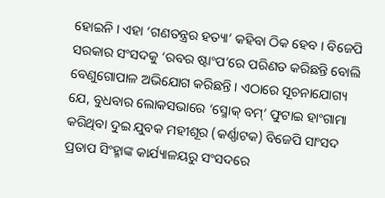ହୋଇନି । ଏହା ‘ଗଣତନ୍ତ୍ରର ହତ୍ୟା’ କହିବା ଠିକ ହେବ । ବିଜେପି ସରକାର ସଂସଦକୁ ‘ରବର ଷ୍ଟାଂପ’ରେ ପରିଣତ କରିଛନ୍ତି ବୋଲି ବେଣୁଗୋପାଳ ଅଭିଯୋଗ କରିଛନ୍ତି । ଏଠାରେ ସୂଚନାଯୋଗ୍ୟ ଯେ, ବୁଧବାର ଲୋକସଭାରେ ‘ସ୍ମୋକ୍ ବମ୍’ ଫୁଟାଇ ହାଂଗାମା କରିଥିବା ଦୁଇ ଯୁବକ ମହୀଶୂର (କର୍ଣ୍ଣାଟକ) ବିଜେପି ସାଂସଦ ପ୍ରତାପ ସିଂହ୍ମାଙ୍କ କାର୍ଯ୍ୟାଳୟରୁ ସଂସଦରେ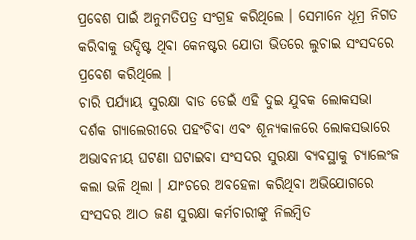ପ୍ରବେଶ ପାଇଁ ଅନୁମତିପତ୍ର ସଂଗ୍ରହ କରିଥିଲେ । ସେମାନେ ଧୂମ୍ର ନିଗତ କରିବାକୁ ଉଦ୍ଦିଷ୍ଟ ଥିବା କେନଷ୍ଟର ଯୋତା ଭିତରେ ଲୁଚାଇ ସଂସଦରେ ପ୍ରବେଶ କରିଥିଲେ ।
ଚାରି ପର୍ଯ୍ୟାୟ ସୁରକ୍ଷା ବାଡ ଡେଇଁ ଏହି ଦୁଇ ଯୁବକ ଲୋକସଭା ଦର୍ଶକ ଗ୍ୟାଲେରୀରେ ପହଂଚିବା ଏବଂ ଶୂନ୍ୟକାଳରେ ଲୋକସଭାରେ ଅଭାବନୀୟ ଘଟଣା ଘଟାଇବା ସଂସଦର ସୁରକ୍ଷା ବ୍ୟବସ୍ଥାକୁ ଚ୍ୟାଲେଂଜ କଲା ଭଳି ଥିଲା । ଯାଂଚରେ ଅବହେଳା କରିଥିବା ଅଭିଯୋଗରେ ସଂସଦର ଆଠ ଜଣ ସୁରକ୍ଷା କର୍ମଚାରୀଙ୍କୁ ନିଲମ୍ବିତ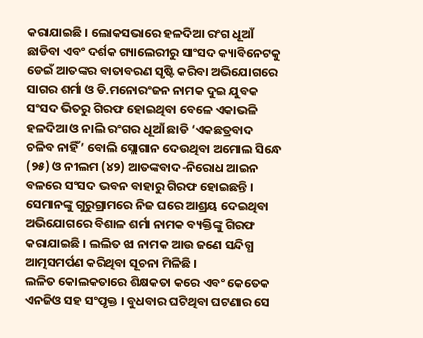କରାଯାଇଛି । ଲୋକସଭାରେ ହଳଦିଆ ରଂଗ ଧୂଆଁ ଛାଡିବା ଏବଂ ଦର୍ଶକ ଗ୍ୟାଲେରୀରୁ ସାଂସଦ କ୍ୟାବିନେଟକୁ ଡେଇଁ ଆତଙ୍କର ବାତାବରଣ ସୃଷ୍ଟି କରିବା ଅଭିଯୋଗରେ ସାଗର ଶର୍ମା ଓ ଡି.ମନୋରଂଜନ ନାମକ ଦୁଇ ଯୁବକ ସଂସଦ ଭିତରୁ ଗିରଫ ହୋଇଥିବା ବେଳେ ଏକାଭଳି ହଳଦିଆ ଓ ନାଲି ରଂଗର ଧୂଆଁ ଛାଡି ‘ଏକଛତ୍ରବାଦ ଚଳିବ ନାହିଁ’ ବୋଲି ସ୍ଲୋଗାନ ଦେଉଥିବା ଅମୋଲ ସିନ୍ଧେ (୨୫) ଓ ନୀଲମ (୪୨) ଆତଙ୍କବାଦ-ନିରୋଧ ଆଇନ ବଳରେ ସଂସଦ ଭବନ ବାହାରୁ ଗିରଫ ହୋଇଛନ୍ତି । ସେମାନଙ୍କୁ ଗୁରୁଗ୍ରାମରେ ନିଜ ଘରେ ଆଶ୍ରୟ ଦେଇଥିବା ଅଭିଯୋଗରେ ବିଶାଳ ଶର୍ମା ନାମକ ବ୍ୟକ୍ତିଙ୍କୁ ଗିରଫ କରାଯାଇଛି । ଲଲିତ ଝା ନାମକ ଆଉ ଜଣେ ସନ୍ଦିଗ୍ଧ ଆତ୍ମସମର୍ପଣ କରିଥିବା ସୂଚନା ମିଳିଛି ।
ଲଳିତ କୋଲକତାରେ ଶିକ୍ଷକତା କରେ ଏବଂ କେତେକ ଏନଜିଓ ସହ ସଂପୃକ୍ତ । ବୁଧବାର ଘଟିଥିବା ଘଟଣାର ସେ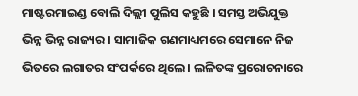ମାଷ୍ଟରମାଇଣ୍ଡ ବୋଲି ଦିଲ୍ଲୀ ପୁଲିସ କହୁଛି । ସମସ୍ତ ଅଭିଯୁକ୍ତ ଭିନ୍ନ ଭିନ୍ନ ରାଜ୍ୟର । ସାମାଜିକ ଗଣମାଧ୍ୟମରେ ସେମାନେ ନିଜ ଭିତରେ ଲଗାତର ସଂପର୍କରେ ଥିଲେ । ଲଳିତଙ୍କ ପ୍ରରୋଚନାରେ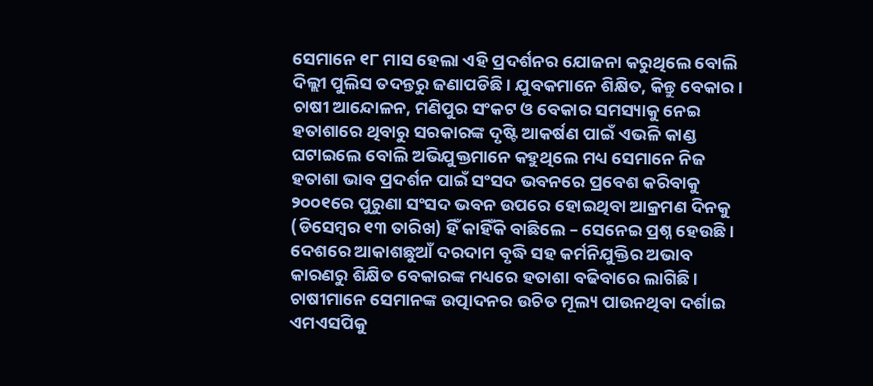ସେମାନେ ୧୮ ମାସ ହେଲା ଏହି ପ୍ରଦର୍ଶନର ଯୋଜନା କରୁଥିଲେ ବୋଲି ଦିଲ୍ଲୀ ପୁଲିସ ତଦନ୍ତରୁ ଜଣାପଡିଛି । ଯୁବକମାନେ ଶିକ୍ଷିତ, କିନ୍ତୁ ବେକାର । ଚାଷୀ ଆନ୍ଦୋଳନ, ମଣିପୁର ସଂକଟ ଓ ବେକାର ସମସ୍ୟାକୁ ନେଇ ହତାଶାରେ ଥିବାରୁ ସରକାରଙ୍କ ଦୃଷ୍ଟି ଆକର୍ଷଣ ପାଇଁ ଏଭଳି କାଣ୍ଡ ଘଟାଇଲେ ବୋଲି ଅଭିଯୁକ୍ତମାନେ କହୁଥିଲେ ମଧ୍ୟ ସେମାନେ ନିଜ ହତାଶା ଭାବ ପ୍ରଦର୍ଶନ ପାଇଁ ସଂସଦ ଭବନରେ ପ୍ରବେଶ କରିବାକୁ ୨୦୦୧ରେ ପୁରୁଣା ସଂସଦ ଭବନ ଉପରେ ହୋଇଥିବା ଆକ୍ରମଣ ଦିନକୁ (ଡିସେମ୍ବର ୧୩ ତାରିଖ) ହିଁ କାହିଁକି ବାଛିଲେ – ସେନେଇ ପ୍ରଶ୍ନ ହେଉଛି ।
ଦେଶରେ ଆକାଶଛୁଆଁ ଦରଦାମ ବୃଦ୍ଧି ସହ କର୍ମନିଯୁକ୍ତିର ଅଭାବ କାରଣରୁ ଶିକ୍ଷିତ ବେକାରଙ୍କ ମଧ୍ୟରେ ହତାଶା ବଢିବାରେ ଲାଗିଛି । ଚାଷୀମାନେ ସେମାନଙ୍କ ଉତ୍ପାଦନର ଉଚିତ ମୂଲ୍ୟ ପାଉନଥିବା ଦର୍ଶାଇ ଏମଏସପିକୁ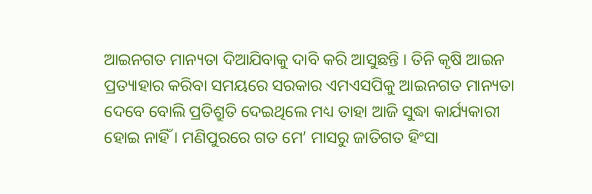ଆଇନଗତ ମାନ୍ୟତା ଦିଆଯିବାକୁ ଦାବି କରି ଆସୁଛନ୍ତି । ତିନି କୃଷି ଆଇନ ପ୍ରତ୍ୟାହାର କରିବା ସମୟରେ ସରକାର ଏମଏସପିକୁ ଆଇନଗତ ମାନ୍ୟତା ଦେବେ ବୋଲି ପ୍ରତିଶ୍ରୁତି ଦେଇଥିଲେ ମଧ୍ୟ ତାହା ଆଜି ସୁଦ୍ଧା କାର୍ଯ୍ୟକାରୀ ହୋଇ ନାହିଁ । ମଣିପୁରରେ ଗତ ମେ’ ମାସରୁ ଜାତିଗତ ହିଂସା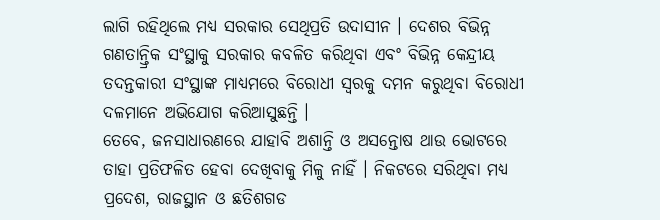ଲାଗି ରହିଥିଲେ ମଧ୍ୟ ସରକାର ସେଥିପ୍ରତି ଉଦାସୀନ । ଦେଶର ବିଭିନ୍ନ ଗଣତାନ୍ତ୍ରିକ ସଂସ୍ଥାକୁ ସରକାର କବଳିତ କରିଥିବା ଏବଂ ବିଭିନ୍ନ କେନ୍ଦ୍ରୀୟ ତଦନ୍ତକାରୀ ସଂସ୍ଥାଙ୍କ ମାଧ୍ୟମରେ ବିରୋଧୀ ସ୍ୱରକୁ ଦମନ କରୁଥିବା ବିରୋଧୀ ଦଳମାନେ ଅଭିଯୋଗ କରିଆସୁଛନ୍ତି ।
ତେବେ, ଜନସାଧାରଣରେ ଯାହାବି ଅଶାନ୍ତି ଓ ଅସନ୍ତୋଷ ଥାଉ ଭୋଟରେ ତାହା ପ୍ରତିଫଳିତ ହେବା ଦେଖିବାକୁ ମିଳୁ ନାହିଁ । ନିକଟରେ ସରିଥିବା ମଧ୍ୟ ପ୍ରଦେଶ, ରାଜସ୍ଥାନ ଓ ଛତିଶଗଡ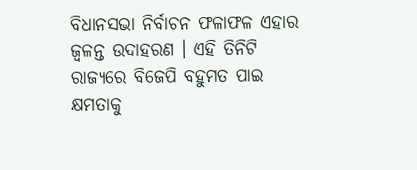ବିଧାନସଭା ନିର୍ବାଚନ ଫଳାଫଳ ଏହାର ଜ୍ୱଳନ୍ତ ଉଦାହରଣ । ଏହି ତିନିଟି ରାଜ୍ୟରେ ବିଜେପି ବହୁମତ ପାଇ କ୍ଷମତାକୁ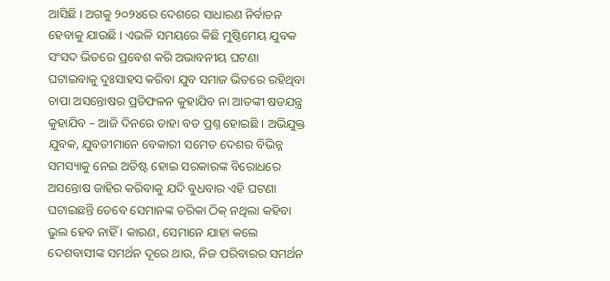ଆସିଛି । ଅଗକୁ ୨୦୨୪ରେ ଦେଶରେ ସାଧାରଣ ନିର୍ବାଚନ ହେବାକୁ ଯାଉଛି । ଏଭଳି ସମୟରେ କିଛି ମୁଷ୍ଠିମେୟ ଯୁବକ ସଂସଦ ଭିତରେ ପ୍ରବେଶ କରି ଅଭାବନୀୟ ଘଟଣା ଘଟାଇବାକୁ ଦୁଃସାହସ କରିବା ଯୁବ ସମାଜ ଭିତରେ ରହିଥିବା ଚାପା ଅସନ୍ତୋଷର ପ୍ରତିଫଳନ କୁହାଯିବ ନା ଆତଙ୍କୀ ଷଡଯନ୍ତ୍ର କୁହାଯିବ – ଆଜି ଦିନରେ ତାହା ବଡ ପ୍ରଶ୍ନ ହୋଇଛି । ଅଭିଯୁକ୍ତ ଯୁବକ, ଯୁବତୀମାନେ ବେକାରୀ ସମେତ ଦେଶର ବିଭିନ୍ନ ସମସ୍ୟାକୁ ନେଇ ଅତିଷ୍ଟ ହୋଇ ସରକାରଙ୍କ ବିରୋଧରେ ଅସନ୍ତୋଷ ଜାହିର କରିବାକୁ ଯଦି ବୁଧବାର ଏହି ଘଟଣା ଘଟାଇଛନ୍ତି ତେବେ ସେମାନଙ୍କ ତରିକା ଠିକ୍ ନଥିଲା କହିବା ଭୁଲ ହେବ ନାହିଁ । କାରଣ, ସେମାନେ ଯାହା କଲେ ଦେଶବାସୀଙ୍କ ସମର୍ଥନ ଦୂରେ ଥାଉ, ନିଜ ପରିବାରର ସମର୍ଥନ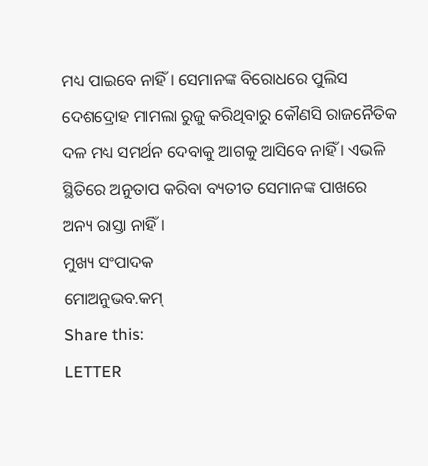ମଧ୍ୟ ପାଇବେ ନାହିଁ । ସେମାନଙ୍କ ବିରୋଧରେ ପୁଲିସ ଦେଶଦ୍ରୋହ ମାମଲା ରୁଜୁ କରିଥିବାରୁ କୌଣସି ରାଜନୈତିକ ଦଳ ମଧ୍ୟ ସମର୍ଥନ ଦେବାକୁ ଆଗକୁ ଆସିବେ ନାହିଁ । ଏଭଳି ସ୍ଥିତିରେ ଅନୁତାପ କରିବା ବ୍ୟତୀତ ସେମାନଙ୍କ ପାଖରେ ଅନ୍ୟ ରାସ୍ତା ନାହିଁ ।
ମୁଖ୍ୟ ସଂପାଦକ
ମୋଅନୁଭବ.କମ୍
Share this:
LETTER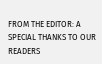FROM THE EDITOR: A SPECIAL THANKS TO OUR READERS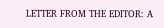LETTER FROM THE EDITOR: A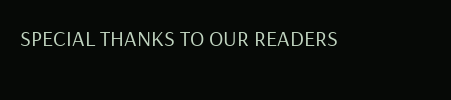SPECIAL THANKS TO OUR READERS